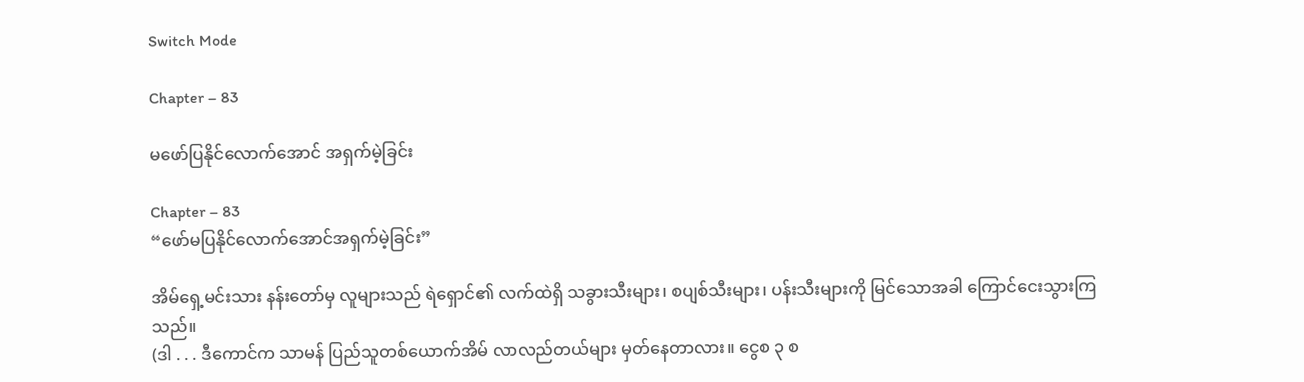Switch Mode

Chapter – 83

မဖော်ပြနိုင်လောက်အောင် အရှက်မဲ့ခြင်း

Chapter – 83
“ဖော်မပြနိုင်လောက်အောင်အရှက်မဲ့ခြင်း”

အိမ်ရှေ့မင်းသား နန်းတော်မှ လူများသည် ရဲရှောင်၏ လက်ထဲရှိ သခွားသီးများ၊ စပျစ်သီးများ၊ ပန်းသီးများကို မြင်သောအခါ ကြောင်ငေးသွားကြသည်။
(ဒါ . . . ဒီကောင်က သာမန် ပြည်သူတစ်ယောက်အိမ် လာလည်တယ်များ မှတ်နေတာလား။ ငွေစ ၃ စ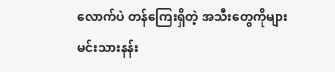လောက်ပဲ တန်ကြေးရှိတဲ့ အသီးတွေကိုများ မင်းသားနန်း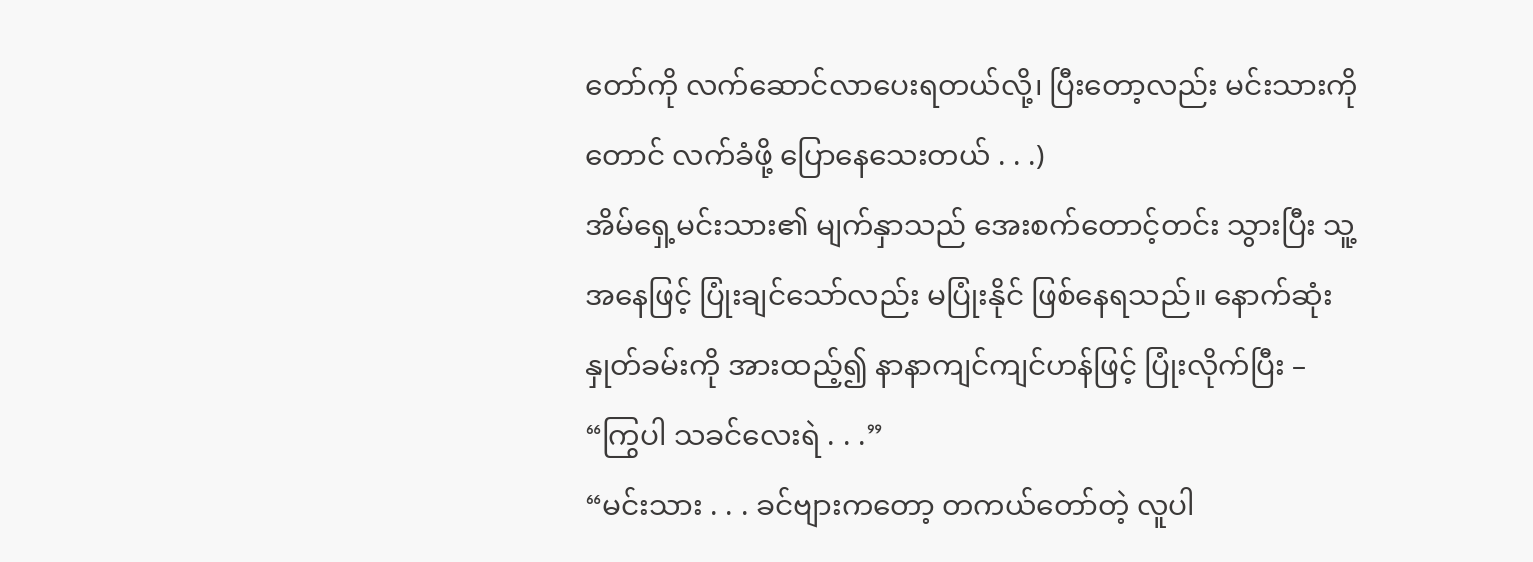တော်ကို လက်ဆောင်လာပေးရတယ်လို့၊ ပြီးတော့လည်း မင်းသားကိုတောင် လက်ခံဖို့ ပြောနေသေးတယ် . . .)
အိမ်ရှေ့မင်းသား၏ မျက်နှာသည် အေးစက်တောင့်တင်း သွားပြီး သူ့အနေဖြင့် ပြုံးချင်သော်လည်း မပြုံးနိုင် ဖြစ်နေရသည်။ နောက်ဆုံး နှုတ်ခမ်းကို အားထည့်၍ နာနာကျင်ကျင်ဟန်ဖြင့် ပြုံးလိုက်ပြီး –
“ကြွပါ သခင်လေးရဲ . . .”
“မင်းသား . . . ခင်ဗျားကတော့ တကယ်တော်တဲ့ လူပါ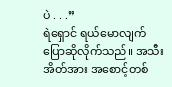ပဲ . . .”
ရဲရှောင် ရယ်မောလျက် ပြောဆိုလိုက်သည်။ အသီးအိတ်အား အစောင့်တစ်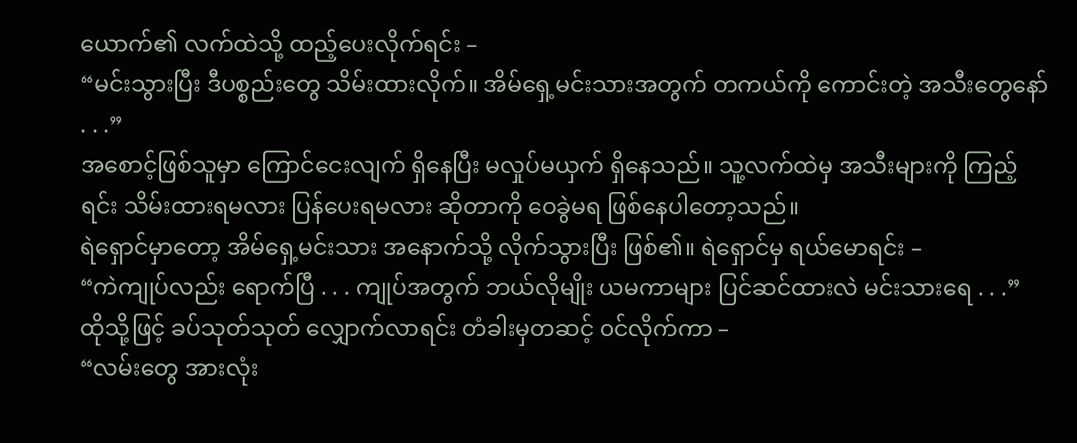ယောက်၏ လက်ထဲသို့ ထည့်ပေးလိုက်ရင်း –
“မင်းသွားပြီး ဒီပစ္စည်းတွေ သိမ်းထားလိုက်။ အိမ်ရှေ့မင်းသားအတွက် တကယ်ကို ကောင်းတဲ့ အသီးတွေနော် . . .”
အစောင့်ဖြစ်သူမှာ ကြောင်ငေးလျက် ရှိနေပြီး မလှုပ်မယှက် ရှိနေသည်။ သူ့လက်ထဲမှ အသီးများကို ကြည့်ရင်း သိမ်းထားရမလား ပြန်ပေးရမလား ဆိုတာကို ဝေခွဲမရ ဖြစ်နေပါတော့သည်။
ရဲရှောင်မှာတော့ အိမ်ရှေ့မင်းသား အနောက်သို့ လိုက်သွားပြီး ဖြစ်၏။ ရဲရှောင်မှ ရယ်မောရင်း –
“ကဲကျုပ်လည်း ရောက်ပြီ . . . ကျုပ်အတွက် ဘယ်လိုမျိုး ယမကာများ ပြင်ဆင်ထားလဲ မင်းသားရေ . . .”
ထိုသို့ဖြင့် ခပ်သုတ်သုတ် လျှောက်လာရင်း တံခါးမှတဆင့် ၀င်လိုက်ကာ –
“လမ်းတွေ အားလုံး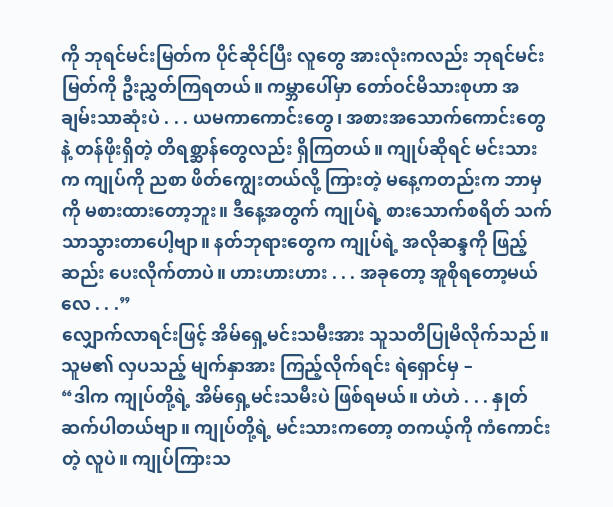ကို ဘုရင်မင်းမြတ်က ပိုင်ဆိုင်ပြီး လူတွေ အားလုံးကလည်း ဘုရင်မင်းမြတ်ကို ဦးညွှတ်ကြရတယ်။ ကမ္ဘာပေါ်မှာ တော်ဝင်မိသားစုဟာ အချမ်းသာဆုံးပဲ . . . ယမကာကောင်းတွေ၊ အစားအသောက်ကောင်းတွေနဲ့ တန်ဖိုးရှိတဲ့ တိရစ္ဆာန်တွေလည်း ရှိကြတယ်။ ကျုပ်ဆိုရင် မင်းသားက ကျုပ်ကို ညစာ ဖိတ်ကျွေးတယ်လို့ ကြားတဲ့ မနေ့ကတည်းက ဘာမှကို မစားထားတော့ဘူး။ ဒီနေ့အတွက် ကျုပ်ရဲ့ စားသောက်စရိတ် သက်သာသွားတာပေါ့ဗျာ။ နတ်ဘုရားတွေက ကျုပ်ရဲ့ အလိုဆန္ဒကို ဖြည့်ဆည်း ပေးလိုက်တာပဲ။ ဟားဟားဟား . . . အခုတော့ အူစိုရတော့မယ်လေ . . .”
လျှောက်လာရင်းဖြင့် အိမ်ရှေ့မင်းသမီးအား သူသတိပြုမိလိုက်သည်။ သူမ၏ လှပသည့် မျက်နှာအား ကြည့်လိုက်ရင်း ရဲရှောင်မှ –
“ဒါက ကျုပ်တို့ရဲ့ အိမ်ရှေ့မင်းသမီးပဲ ဖြစ်ရမယ်။ ဟဲဟဲ . . . နှုတ်ဆက်ပါတယ်ဗျာ။ ကျုပ်တို့ရဲ့ မင်းသားကတော့ တကယ့်ကို ကံကောင်းတဲ့ လူပဲ။ ကျုပ်ကြားသ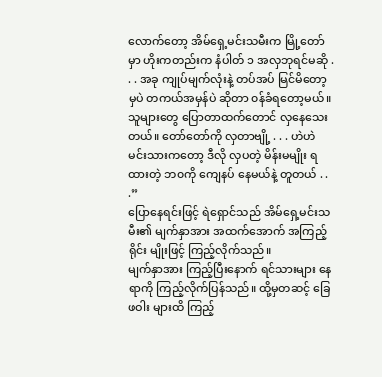လောက်တော့ အိမ်ရှေ့မင်းသမီးက မြို့တော်မှာ ဟိုးကတည်းက နံပါတ် ၁ အလှဘုရင်မဆို . . . အခု ကျုပ်မျက်လုံးနဲ့ တပ်အပ် မြင်မိတော့မှပဲ တကယ်အမှန်ပဲ ဆိုတာ ၀န်ခံရတော့မယ်။ သူများတွေ ပြောတာထက်တောင် လှနေသေးတယ်။ တော်တော်ကို လှတာဗျို့ . . . ဟဲဟဲ မင်းသားကတော့ ဒီလို လှပတဲ့ မိန်းမမျိုး ရထားတဲ့ ဘ၀ကို ကျေနပ် နေမယ်နဲ့ တူတယ် . . .”
ပြောနေရင်းဖြင့် ရဲရှောင်သည် အိမ်ရှေ့မင်းသမီး၏ မျက်နှာအား အထက်အောက် အကြည့်ရိုင်း မျိုးဖြင့် ကြည့်လိုက်သည်။
မျက်နှာအား ကြည့်ပြီးနောက် ရင်သားများ နေရာကို ကြည့်လိုက်ပြန်သည်။ ထို့မှတဆင့် ခြေဖဝါး များထိ ကြည့်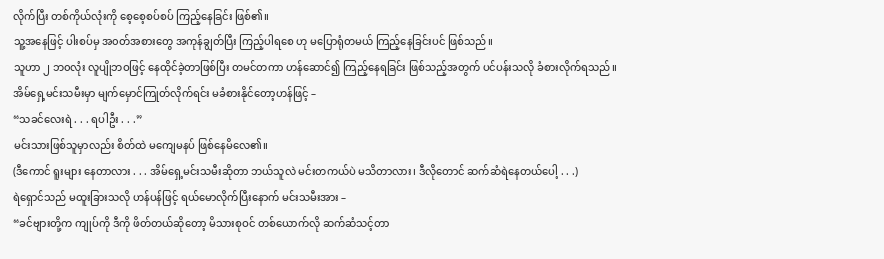လိုက်ပြီး တစ်ကိုယ်လုံးကို စေ့စေ့စပ်စပ် ကြည့်နေခြင်း ဖြစ်၏။
သူ့အနေဖြင့် ပါးစပ်မှ အ၀တ်အစားတွေ အကုန်ချွတ်ပြီး ကြည့်ပါရစေ ဟု မပြောရုံတမယ် ကြည့်နေခြင်းပင် ဖြစ်သည်။
သူဟာ ၂ ဘ၀လုံး လူပျိုဘဝဖြင့် နေထိုင်ခဲ့တာဖြစ်ပြီး တမင်တကာ ဟန်ဆောင်၍ ကြည့်နေရခြင်း ဖြစ်သည့်အတွက် ပင်ပန်းသလို ခံစားလိုက်ရသည်။
အိမ်ရှေ့မင်းသမီးမှာ မျက်မှောင်ကြုတ်လိုက်ရင်း မခံစားနိုင်တော့ဟန်ဖြင့် –
“သခင်လေးရဲ . . . ရပါဦး . . .”
မင်းသားဖြစ်သူမှာလည်း စိတ်ထဲ မကျေမနပ် ဖြစ်နေမိလေ၏။
(ဒီကောင် ရူးများ နေတာလား . . . အိမ်ရှေ့မင်းသမီးဆိုတာ ဘယ်သူလဲ မင်းတကယ်ပဲ မသိတာလား၊ ဒီလိုတောင် ဆက်ဆံရဲနေတယ်ပေါ့ . . .)
ရဲရှောင်သည် မထူးခြားသလို ဟန်ပန်ဖြင့် ရယ်မောလိုက်ပြီးနောက် မင်းသမီးအား –
“ခင်ဗျားတို့က ကျုပ်ကို ဒီကို ဖိတ်တယ်ဆိုတော့ မိသားစုဝင် တစ်ယောက်လို ဆက်ဆံသင့်တာ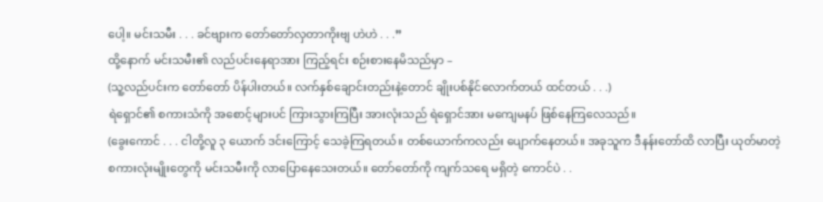ပေါ့။ မင်းသမီး . . . ခင်ဗျားက တော်တော်လှတာကိုးဗျ ဟဲဟဲ . . .”
ထို့နောက် မင်းသမီး၏ လည်ပင်းနေရာအား ကြည့်ရင်း စဉ်းစားနေမိသည်မှာ –
(သူ့လည်ပင်းက တော်တော် ပိန်ပါးတယ်။ လက်နှစ်ချောင်းတည်းနဲ့တောင် ချိုးပစ်နိုင်လောက်တယ် ထင်တယ် . . .)
ရဲရှောင်၏ စကားသံကို အစောင့်များပင် ကြားသွားကြပြီး အားလုံးသည် ရဲရှောင်အား မကျေမနပ် ဖြစ်နေကြလေသည်။
(ခွေးကောင် . . . ငါတို့လူ ၃ ယောက် ဒင်းကြောင့် သေခဲ့ကြရတယ်။ တစ်ယောက်ကလည်း ပျောက်နေတယ်။ အခုသူက ဒီနန်းတော်ထိ လာပြီး ယုတ်မာတဲ့ စကားလုံးမျိုးတွေကို မင်းသမီးကို လာပြောနေသေးတယ်။ တော်တော်ကို ကျက်သရေ မရှိတဲ့ ကောင်ပဲ . .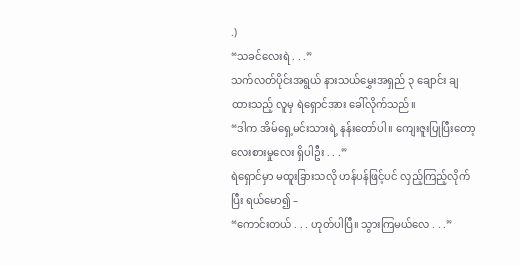.)
“သခင်လေးရဲ . . .”
သက်လတ်ပိုင်းအရွယ် နားသယ်မွှေးအရှည် ၃ ချောင်း ချထားသည့် လူမှ ရဲရှောင်အား ခေါ်လိုက်သည်။
“ဒါက အိမ်ရှေ့မင်းသားရဲ့ နန်းတော်ပါ။ ကျေးဇူးပြုပြီးတော့ လေးစားမှုလေး ရှိပါဦး . . .”
ရဲရှောင်မှာ မထူးခြားသလို ဟန်ပန်ဖြင့်ပင် လှည့်ကြည့်လိုက်ပြီး ရယ်မော၍ –
“ကောင်းတယ် . . . ဟုတ်ပါပြီ။ သွားကြမယ်လေ . . .”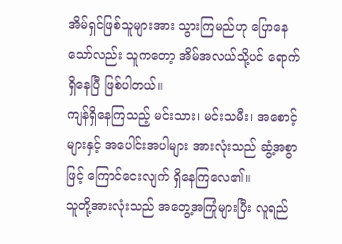အိမ်ရှင်ဖြစ်သူများအား သွားကြမည်ဟု ပြောနေသော်လည်း သူကတော့ အိမ်အလယ်သို့ပင် ရောက်ရှိနေပြီ ဖြစ်ပါတယ်။
ကျန်ရှိနေကြသည့် မင်းသား၊ မင်းသမီး၊ အစောင့်များနှင့် အပေါင်းအပါများ အားလုံးသည် ဆွံ့အစွာ ဖြင့် ကြောင်ငေးလျက် ရှိနေကြလေ၏။
သူတို့အားလုံးသည် အတွေ့အကြုံများပြီး လူရည်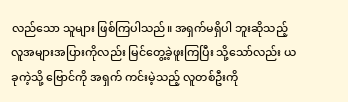လည်သော သူများ ဖြစ်ကြပါသည်။ အရှက်မရှိပါ ဘူးဆိုသည့် လူအများအပြားကိုလည်း မြင်တွေ့ခဲ့ဖူးကြပြီး သို့သော်လည်း ယခုကဲ့သို့ ဗြောင်ကို အရှက် ကင်းမဲ့သည့် လူတစ်ဦးကို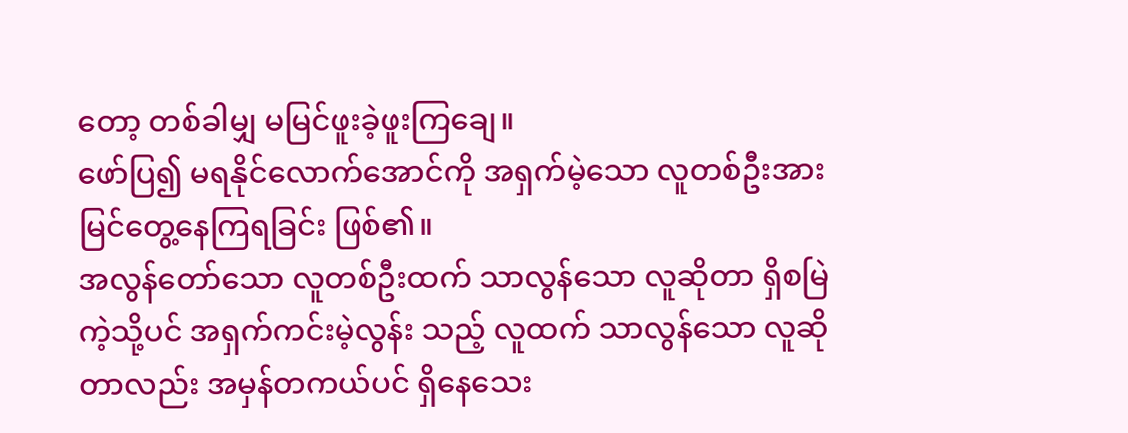တော့ တစ်ခါမျှ မမြင်ဖူးခဲ့ဖူးကြချေ။
ဖော်ပြ၍ မရနိုင်လောက်အောင်ကို အရှက်မဲ့သော လူတစ်ဦးအား မြင်တွေ့နေကြရခြင်း ဖြစ်၏။
အလွန်တော်သော လူတစ်ဦးထက် သာလွန်သော လူဆိုတာ ရှိစမြဲကဲ့သို့ပင် အရှက်ကင်းမဲ့လွန်း သည့် လူထက် သာလွန်သော လူဆိုတာလည်း အမှန်တကယ်ပင် ရှိနေသေး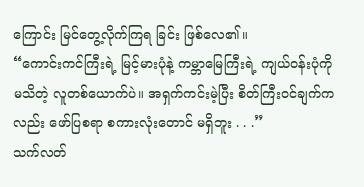ကြောင်း မြင်တွေ့လိုက်ကြရ ခြင်း ဖြစ်လေ၏။
“ကောင်းကင်ကြီးရဲ့ မြင့်မားပုံနဲ့ ကမ္ဘာမြေကြီးရဲ့ ကျယ်ဝန်းပုံကို မသိတဲ့ လူတစ်ယောက်ပဲ။ အရှက်ကင်းမဲ့ပြီး စိတ်ကြီးဝင်ချက်ကလည်း ဖော်ပြစရာ စကားလုံးတောင် မရှိဘူး . . .”
သက်လတ်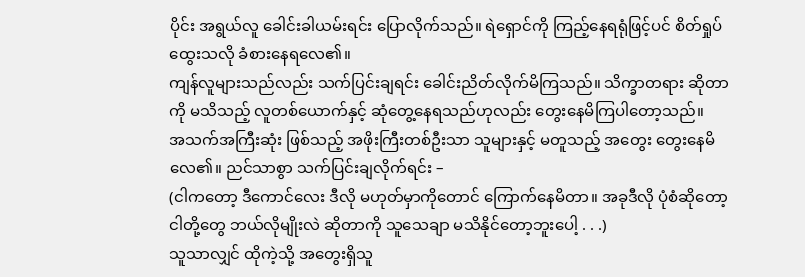ပိုင်း အရွယ်လူ ခေါင်းခါယမ်းရင်း ပြောလိုက်သည်။ ရဲရှောင်ကို ကြည့်နေရရုံဖြင့်ပင် စိတ်ရှုပ်ထွေးသလို ခံစားနေရလေ၏။
ကျန်လူများသည်လည်း သက်ပြင်းချရင်း ခေါင်းညိတ်လိုက်မိကြသည်။ သိက္ခာတရား ဆိုတာကို မသိသည့် လူတစ်ယောက်နှင့် ဆုံတွေ့နေရသည်ဟုလည်း တွေးနေမိကြပါတော့သည်။
အသက်အကြီးဆုံး ဖြစ်သည့် အဖိုးကြီးတစ်ဦးသာ သူများနှင့် မတူသည့် အတွေး တွေးနေမိလေ၏။ ညင်သာစွာ သက်ပြင်းချလိုက်ရင်း –
(ငါကတော့ ဒီကောင်လေး ဒီလို မဟုတ်မှာကိုတောင် ကြောက်နေမိတာ။ အခုဒီလို ပုံစံဆိုတော့ ငါတို့တွေ ဘယ်လိုမျိုးလဲ ဆိုတာကို သူသေချာ မသိနိုင်တော့ဘူးပေါ့ . . .)
သူသာလျှင် ထိုကဲ့သို့ အတွေးရှိသူ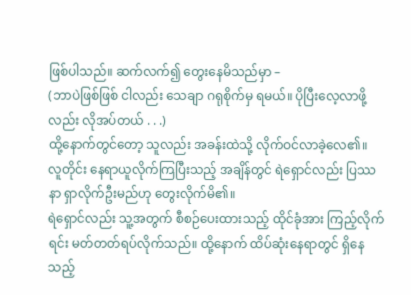ဖြစ်ပါသည်။ ဆက်လက်၍ တွေးနေမိသည်မှာ –
(ဘာပဲဖြစ်ဖြစ် ငါလည်း သေချာ ဂရုစိုက်မှ ရမယ်။ ပိုပြီးလေ့လာဖို့လည်း လိုအပ်တယ် . . .)
ထို့နောက်တွင်တော့ သူလည်း အခန်းထဲသို့ လိုက်ဝင်လာခဲ့လေ၏။
လူတိုင်း နေရာယူလိုက်ကြပြီးသည့် အချိန်တွင် ရဲရှောင်လည်း ပြဿနာ ရှာလိုက်ဦးမည်ဟု တွေးလိုက်မိ၏။
ရဲရှောင်လည်း သူ့အတွက် စီစဉ်ပေးထားသည့် ထိုင်ခုံအား ကြည့်လိုက်ရင်း မတ်တတ်ရပ်လိုက်သည်။ ထို့နောက် ထိပ်ဆုံးနေရာတွင် ရှိနေသည့်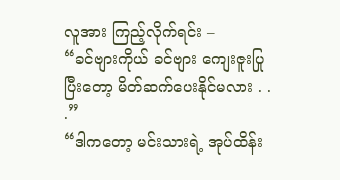လူအား ကြည့်လိုက်ရင်း –
“ခင်ဗျားကိုယ် ခင်ဗျား ကျေးဇူးပြုပြီးတော့ မိတ်ဆက်ပေးနိုင်မလား . . .”
“ဒါကတော့ မင်းသားရဲ့ အုပ်ထိန်း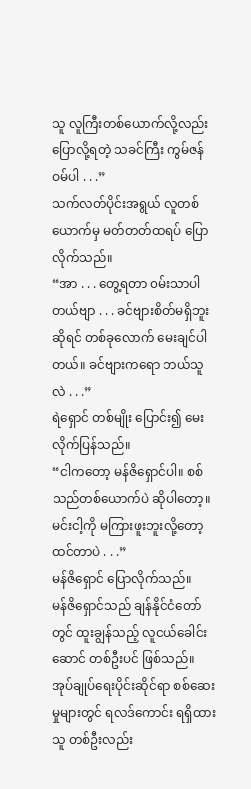သူ လူကြီးတစ်ယောက်လို့လည်း ပြောလို့ရတဲ့ သခင်ကြီး ကွမ်ဇန်ဝမ်ပါ . . .”
သက်လတ်ပိုင်းအရွယ် လူတစ်ယောက်မှ မတ်တတ်ထရပ် ပြောလိုက်သည်။
“အာ . . . တွေ့ရတာ ၀မ်းသာပါတယ်ဗျာ . . . ခင်ဗျားစိတ်မရှိဘူးဆိုရင် တစ်ခုလောက် မေးချင်ပါ တယ်။ ခင်ဗျားကရော ဘယ်သူလဲ . . .”
ရဲရှောင် တစ်မျိုး ပြောင်း၍ မေးလိုက်ပြန်သည်။
“ငါကတော့ မန်ဇိရှောင်ပါ။ စစ်သည်တစ်ယောက်ပဲ ဆိုပါတော့။ မင်းငါ့ကို မကြားဖူးဘူးလို့တော့ ထင်တာပဲ . . .”
မန်ဇိရှောင် ပြောလိုက်သည်။
မန်ဇိရှောင်သည် ချန်နိုင်ငံတော်တွင် ထူးချွန်သည့် လူငယ်ခေါင်းဆောင် တစ်ဦးပင် ဖြစ်သည်။ အုပ်ချုပ်ရေးပိုင်းဆိုင်ရာ စစ်ဆေးမှုများတွင် ရလဒ်ကောင်း ရရှိထားသူ တစ်ဦးလည်း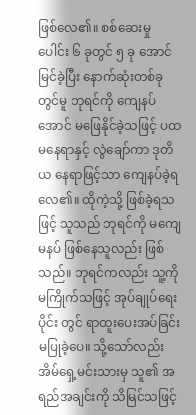ဖြစ်လေ၏။ စစ်ဆေးမှု ပေါင်း ၆ ခုတွင် ၅ ခု အောင်မြင်ခဲ့ပြီး နောက်ဆုံးတစ်ခုတွင်မူ ဘုရင်ကို ကျေနပ်အောင် မဖြေနိုင်ခဲ့သဖြင့် ပထမနေရာနှင့် လွဲချော်ကာ ဒုတိယ နေရာဖြင့်သာ ကျေနပ်ခဲ့ရလေ၏။ ထိုကဲ့သို့ ဖြစ်ခဲ့ရသဖြင့် သူသည် ဘုရင်ကို မကျေမနပ် ဖြစ်နေသူလည်း ဖြစ်သည်။ ဘုရင်ကလည်း သူ့ကို မကြိုက်သဖြင့် အုပ်ချုပ်ရေးပိုင်း တွင် ရာထူးပေးအပ်ခြင်း မပြုခဲ့ပေ။ သို့သော်လည်း အိမ်ရှေ့မင်းသားမှ သူ၏ အရည်အချင်းကို သိမြင်သဖြင့်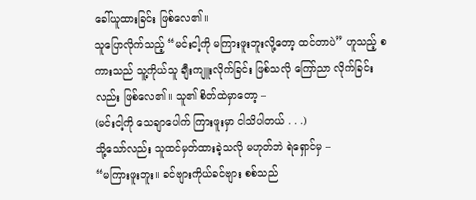ခေါ်ယူထားခြင်း ဖြစ်လေ၏။
သူပြောလိုက်သည့် “မင်းငါ့ကို မကြားဖူးဘူးလို့တော့ ထင်တာပဲ” ဟူသည့် စကားသည် သူ့ကိုယ်သူ ချီးကျူးလိုက်ခြင်း ဖြစ်သလို ကြော်ညာ လိုက်ခြင်းလည်း ဖြစ်လေ၏။ သူ၏ စိတ်ထဲမှာတော့ –
(မင်းငါ့ကို သေချာပေါက် ကြားဖူးမှာ ငါသိပါတယ် . . .)
သို့သော်လည်း သူထင်မှတ်ထားခဲ့သလို မဟုတ်ဘဲ ရဲရှောင်မှ –
“မကြားဖူးဘူး။ ခင်ဗျားကိုယ်ခင်ဗျား စစ်သည်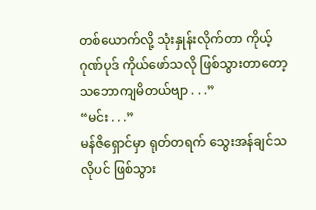တစ်ယောက်လို့ သုံးနှုန်းလိုက်တာ ကိုယ့်ဂုဏ်ပုဒ် ကိုယ်ဖော်သလို ဖြစ်သွားတာတော့ သဘောကျမိတယ်ဗျာ . . .”
“မင်း . . .”
မန်ဇိရှောင်မှာ ရုတ်တရက် သွေးအန်ချင်သလိုပင် ဖြစ်သွား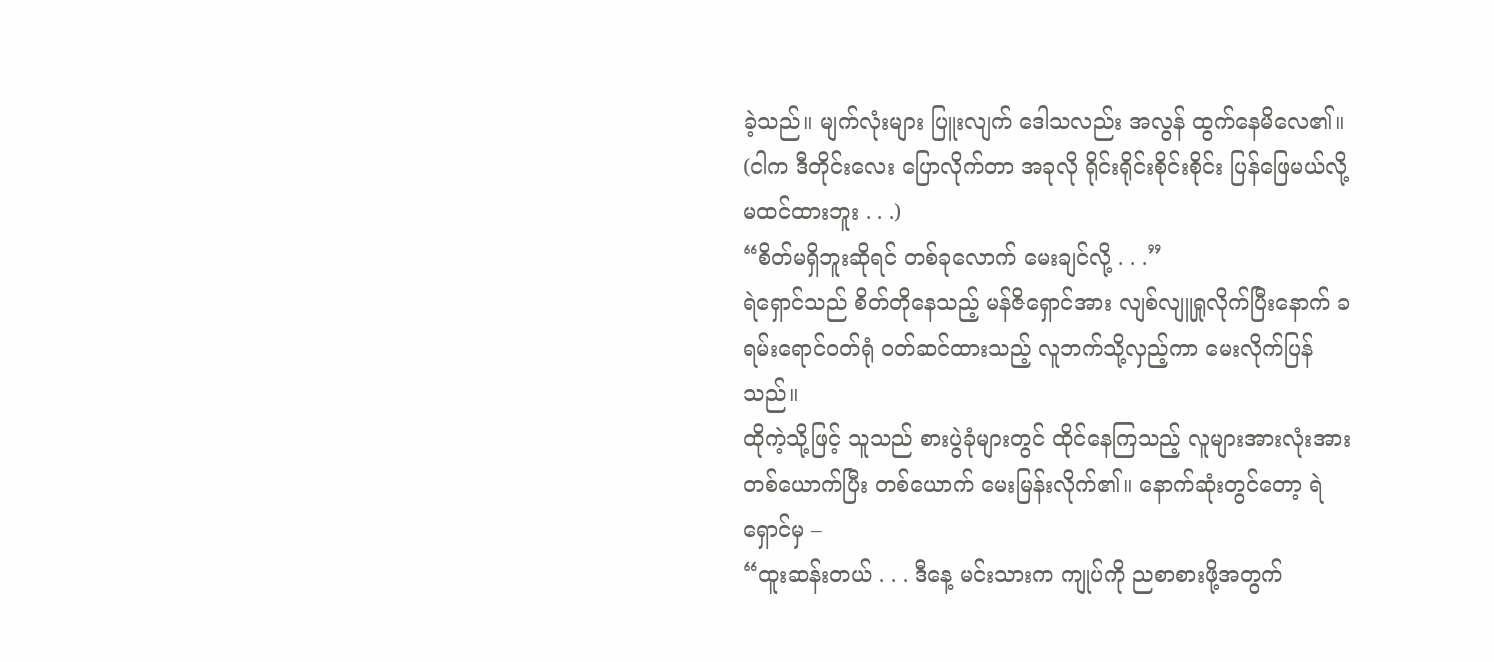ခဲ့သည်။ မျက်လုံးများ ပြူးလျက် ဒေါသလည်း အလွန် ထွက်နေမိလေ၏။
(ငါက ဒီတိုင်းလေး ပြောလိုက်တာ အခုလို ရိုင်းရိုင်းစိုင်းစိုင်း ပြန်ဖြေမယ်လို့ မထင်ထားဘူး . . .)
“စိတ်မရှိဘူးဆိုရင် တစ်ခုလောက် မေးချင်လို့ . . .”
ရဲရှောင်သည် စိတ်တိုနေသည့် မန်ဇိရှောင်အား လျစ်လျူရှုလိုက်ပြီးနောက် ခရမ်းရောင်ဝတ်ရုံ ၀တ်ဆင်ထားသည့် လူဘက်သို့လှည့်ကာ မေးလိုက်ပြန်သည်။
ထိုကဲ့သို့ဖြင့် သူသည် စားပွဲခုံများတွင် ထိုင်နေကြသည့် လူများအားလုံးအား တစ်ယောက်ပြီး တစ်ယောက် မေးမြန်းလိုက်၏။ နောက်ဆုံးတွင်တော့ ရဲရှောင်မှ –
“ထူးဆန်းတယ် . . . ဒီနေ့ မင်းသားက ကျုပ်ကို ညစာစားဖို့အတွက်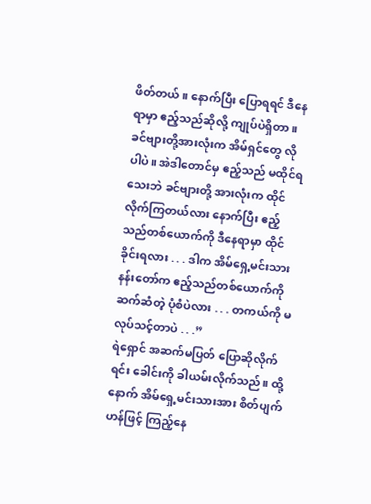ဖိတ်တယ်။ နောက်ပြီး ပြောရရင် ဒီနေရာမှာ ဧည့်သည်ဆိုလို့ ကျုပ်ပဲရှိတာ။ ခင်ဗျားတို့အားလုံးက အိမ်ရှင်တွေ လိုပါပဲ။ အဲဒါတောင်မှ ဧည့်သည် မထိုင်ရသေးဘဲ ခင်ဗျားတို့ အားလုံးက ထိုင်လိုက်ကြတယ်လား နောက်ပြီး ဧည့်သည်တစ်ယောက်ကို ဒီနေရာမှာ ထိုင်ခိုင်းရလား . . . ဒါက အိမ်ရှေ့မင်းသား နန်းတော်က ဧည့်သည်တစ်ယောက်ကို ဆက်ဆံတဲ့ ပုံစံပဲလား . . . တကယ်ကို မလုပ်သင့်တာပဲ . . .”
ရဲရှောင် အဆက်မပြတ် ပြောဆိုလိုက်ရင်း ခေါင်းကို ခါယမ်းလိုက်သည်။ ထို့နောက် အိမ်ရှေ့မင်းသားအား စိတ်ပျက်ဟန်ဖြင့် ကြည့်နေ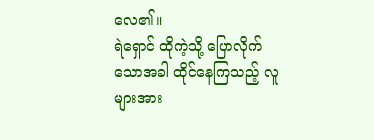လေ၏။
ရဲရှောင် ထိုကဲ့သို့ ပြောလိုက်သောအခါ ထိုင်နေကြသည့် လူများအား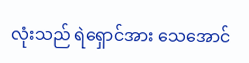လုံးသည် ရဲရှောင်အား သေအောင်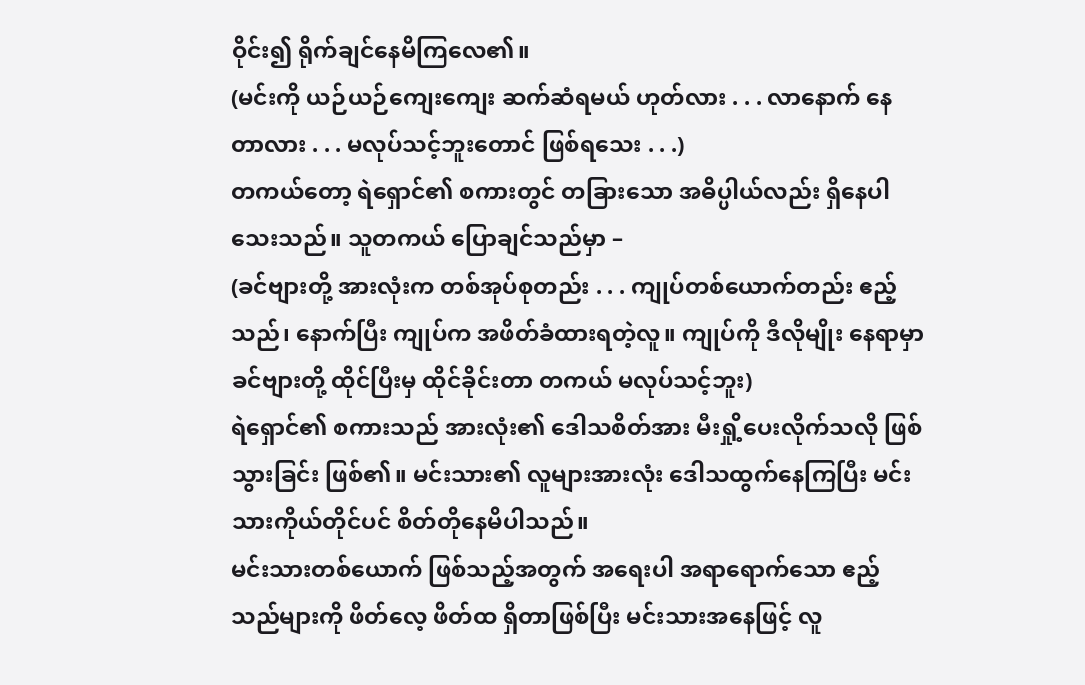ဝိုင်း၍ ရိုက်ချင်နေမိကြလေ၏။
(မင်းကို ယဉ်ယဉ်ကျေးကျေး ဆက်ဆံရမယ် ဟုတ်လား . . . လာနောက် နေတာလား . . . မလုပ်သင့်ဘူးတောင် ဖြစ်ရသေး . . .)
တကယ်တော့ ရဲရှောင်၏ စကားတွင် တခြားသော အဓိပ္ပါယ်လည်း ရှိနေပါသေးသည်။ သူတကယ် ပြောချင်သည်မှာ –
(ခင်ဗျားတို့ အားလုံးက တစ်အုပ်စုတည်း . . . ကျုပ်တစ်ယောက်တည်း ဧည့်သည်၊ နောက်ပြီး ကျုပ်က အဖိတ်ခံထားရတဲ့လူ။ ကျုပ်ကို ဒီလိုမျိုး နေရာမှာ ခင်ဗျားတို့ ထိုင်ပြီးမှ ထိုင်ခိုင်းတာ တကယ် မလုပ်သင့်ဘူး)
ရဲရှောင်၏ စကားသည် အားလုံး၏ ဒေါသစိတ်အား မီးရှို့ပေးလိုက်သလို ဖြစ်သွားခြင်း ဖြစ်၏။ မင်းသား၏ လူများအားလုံး ဒေါသထွက်နေကြပြီး မင်းသားကိုယ်တိုင်ပင် စိတ်တိုနေမိပါသည်။
မင်းသားတစ်ယောက် ဖြစ်သည့်အတွက် အရေးပါ အရာရောက်သော ဧည့်သည်များကို ဖိတ်လေ့ ဖိတ်ထ ရှိတာဖြစ်ပြီး မင်းသားအနေဖြင့် လူ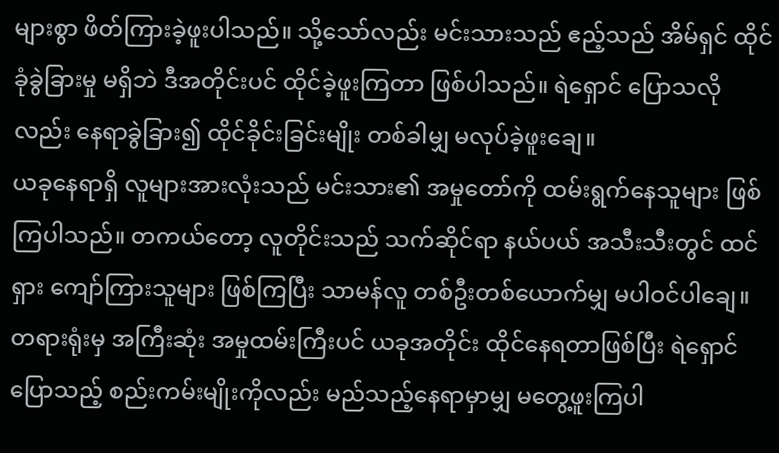များစွာ ဖိတ်ကြားခဲ့ဖူးပါသည်။ သို့သော်လည်း မင်းသားသည် ဧည့်သည် အိမ်ရှင် ထိုင်ခုံခွဲခြားမှု မရှိဘဲ ဒီအတိုင်းပင် ထိုင်ခဲ့ဖူးကြတာ ဖြစ်ပါသည်။ ရဲရှောင် ပြောသလိုလည်း နေရာခွဲခြား၍ ထိုင်ခိုင်းခြင်းမျိုး တစ်ခါမျှ မလုပ်ခဲ့ဖူးချေ။
ယခုနေရာရှိ လူများအားလုံးသည် မင်းသား၏ အမှုတော်ကို ထမ်းရွက်နေသူများ ဖြစ်ကြပါသည်။ တကယ်တော့ လူတိုင်းသည် သက်ဆိုင်ရာ နယ်ပယ် အသီးသီးတွင် ထင်ရှား ကျော်ကြားသူများ ဖြစ်ကြပြီး သာမန်လူ တစ်ဦးတစ်ယောက်မျှ မပါဝင်ပါချေ။ တရားရုံးမှ အကြီးဆုံး အမှုထမ်းကြီးပင် ယခုအတိုင်း ထိုင်နေရတာဖြစ်ပြီး ရဲရှောင်ပြောသည့် စည်းကမ်းမျိုးကိုလည်း မည်သည့်နေရာမှာမျှ မတွေ့ဖူးကြပါ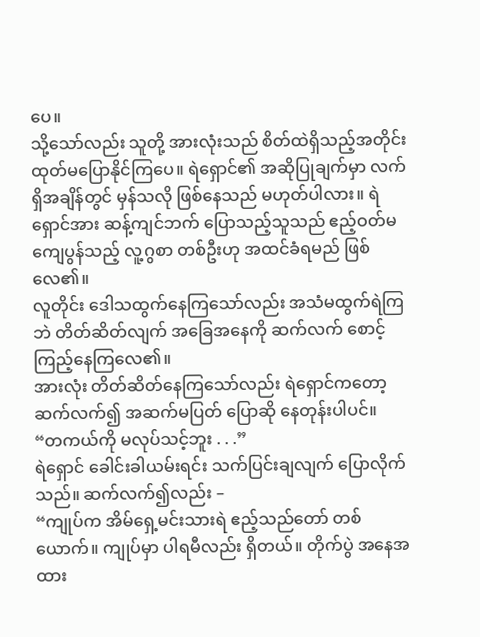ပေ။
သို့သော်လည်း သူတို့ အားလုံးသည် စိတ်ထဲရှိသည့်အတိုင်း ထုတ်မပြောနိုင်ကြပေ။ ရဲရှောင်၏ အဆိုပြုချက်မှာ လက်ရှိအချိန်တွင် မှန်သလို ဖြစ်နေသည် မဟုတ်ပါလား။ ရဲရှောင်အား ဆန့်ကျင်ဘက် ပြောသည့်သူသည် ဧည့်ဝတ်မကျေပွန်သည့် လူ့ဂွစာ တစ်ဦးဟု အထင်ခံရမည် ဖြစ်လေ၏။
လူတိုင်း ဒေါသထွက်နေကြသော်လည်း အသံမထွက်ရဲကြဘဲ တိတ်ဆိတ်လျက် အခြေအနေကို ဆက်လက် စောင့်ကြည့်နေကြလေ၏။
အားလုံး တိတ်ဆိတ်နေကြသော်လည်း ရဲရှောင်ကတော့ ဆက်လက်၍ အဆက်မပြတ် ပြောဆို နေတုန်းပါပင်။
“တကယ်ကို မလုပ်သင့်ဘူး . . .”
ရဲရှောင် ခေါင်းခါယမ်းရင်း သက်ပြင်းချလျက် ပြောလိုက်သည်။ ဆက်လက်၍လည်း –
“ကျုပ်က အိမ်ရှေ့မင်းသားရဲ ဧည့်သည်တော် တစ်ယောက်။ ကျုပ်မှာ ပါရမီလည်း ရှိတယ်။ တိုက်ပွဲ အနေအထား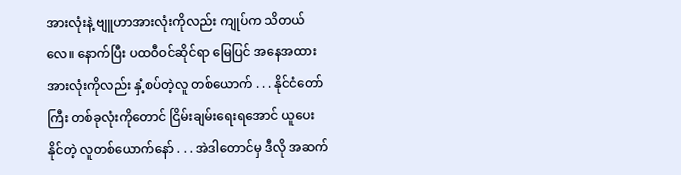အားလုံးနဲ့ ဗျူဟာအားလုံးကိုလည်း ကျုပ်က သိတယ်လေ။ နောက်ပြီး ပထဝီဝင်ဆိုင်ရာ မြေပြင် အနေအထား အားလုံးကိုလည်း နှံ့စပ်တဲ့လူ တစ်ယောက် . . . နိုင်ငံတော်ကြီး တစ်ခုလုံးကိုတောင် ငြိမ်းချမ်းရေးရအောင် ယူပေးနိုင်တဲ့ လူတစ်ယောက်နော် . . . အဲဒါတောင်မှ ဒီလို အဆက်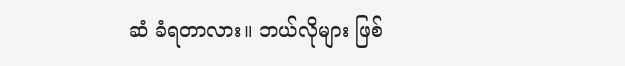ဆံ ခံရတာလား။ ဘယ်လိုများ ဖြစ်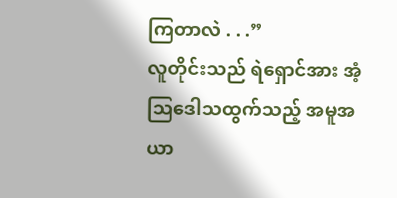ကြတာလဲ . . .”
လူတိုင်းသည် ရဲရှောင်အား အံ့သြဒေါသထွက်သည့် အမူအယာ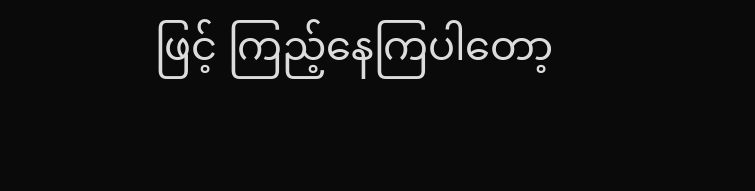ဖြင့် ကြည့်နေကြပါတော့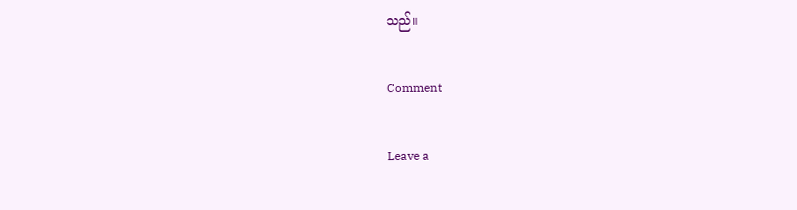သည်။

Comment

Leave a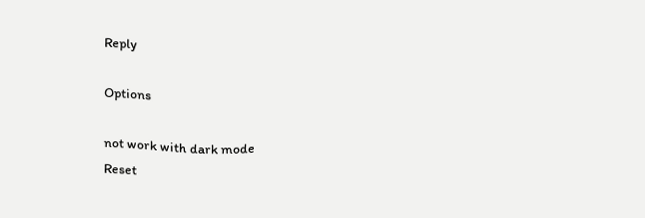Reply

Options

not work with dark mode
Reset